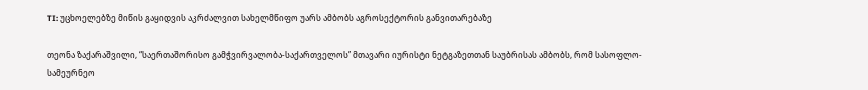TI: უცხოელებზე მიწის გაყიდვის აკრძალვით სახელმწიფო უარს ამბობს აგროსექტორის განვითარებაზე

თეონა ზაქარაშვილი, “საერთაშორისო გამჭვირვალობა-საქართველოს” მთავარი იურისტი ნეტგაზეთთან საუბრისას ამბობს, რომ სასოფლო-სამეურნეო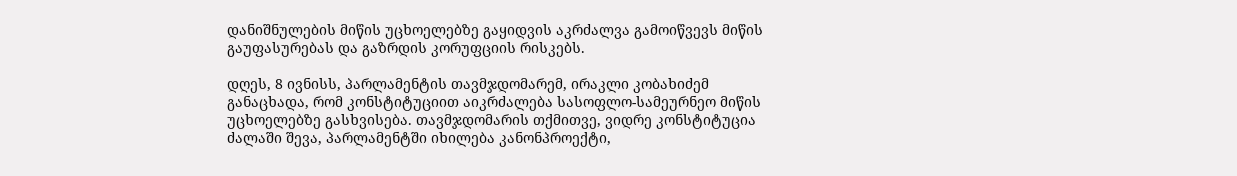დანიშნულების მიწის უცხოელებზე გაყიდვის აკრძალვა გამოიწვევს მიწის გაუფასურებას და გაზრდის კორუფციის რისკებს.

დღეს, 8 ივნისს, პარლამენტის თავმჯდომარემ, ირაკლი კობახიძემ განაცხადა, რომ კონსტიტუციით აიკრძალება სასოფლო-სამეურნეო მიწის უცხოელებზე გასხვისება. თავმჯდომარის თქმითვე, ვიდრე კონსტიტუცია ძალაში შევა, პარლამენტში იხილება კანონპროექტი,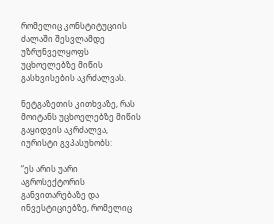რომელიც კონსტიტუციის ძალაში შესვლამდე უზრუნველყოფს უცხოელებზე მიწის გასხვისების აკრძალვას.

ნეტგაზეთის კითხვაზე, რას მოიტანს უცხოელებზე მიწის გაყიდვის აკრძალვა, იურისტი გვპასუხობს:

“ეს არის უარი აგროსექტორის განვითარებაზე და ინვესტიციებზე, რომელიც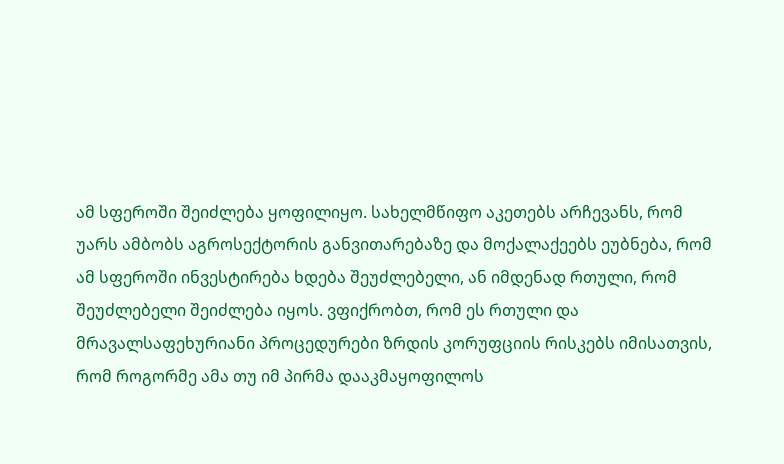ამ სფეროში შეიძლება ყოფილიყო. სახელმწიფო აკეთებს არჩევანს, რომ უარს ამბობს აგროსექტორის განვითარებაზე და მოქალაქეებს ეუბნება, რომ ამ სფეროში ინვესტირება ხდება შეუძლებელი, ან იმდენად რთული, რომ შეუძლებელი შეიძლება იყოს. ვფიქრობთ, რომ ეს რთული და მრავალსაფეხურიანი პროცედურები ზრდის კორუფციის რისკებს იმისათვის, რომ როგორმე ამა თუ იმ პირმა დააკმაყოფილოს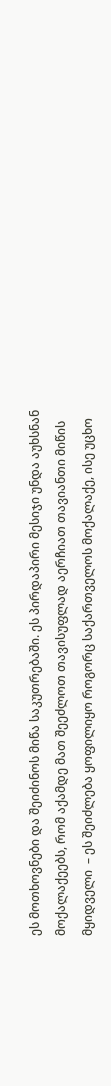ეს მოთხოვნები და შეიძინოს მიწა საკუთრებაში. ეს პირდაპირი მესიჯი უნდა აუხსნან მოქალაქეებს, რომ აქამდე მათ შეეძლოთ თავისუფლად აერჩიათ თავიანთი მიწის მყიდველი  – ეს შეიძლება ყოფილიყო როგორც საქართველოს მოქალაქე, ისე უცხო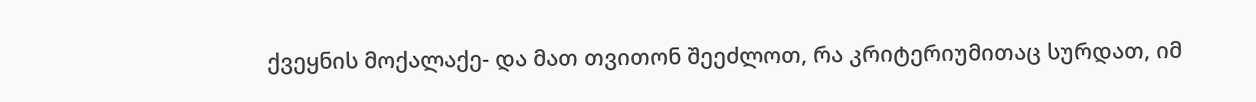ქვეყნის მოქალაქე- და მათ თვითონ შეეძლოთ, რა კრიტერიუმითაც სურდათ, იმ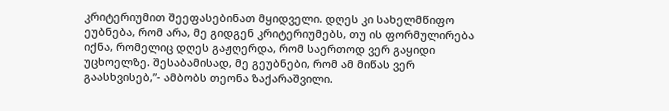კრიტერიუმით შეეფასებინათ მყიდველი. დღეს კი სახელმწიფო ეუბნება, რომ არა, მე გიდგენ კრიტერიუმებს, თუ ის ფორმულირება იქნა, რომელიც დღეს გაჟღერდა, რომ საერთოდ ვერ გაყიდი უცხოელზე. შესაბამისად, მე გეუბნები, რომ ამ მიწას ვერ გაასხვისებ,”- ამბობს თეონა ზაქარაშვილი.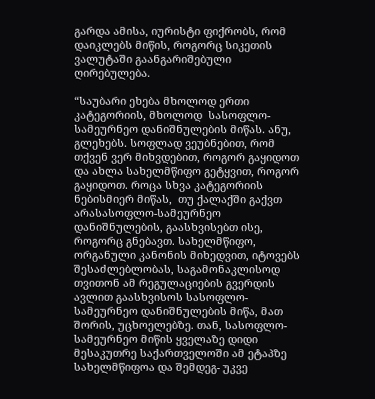გარდა ამისა, იურისტი ფიქრობს, რომ დაიკლებს მიწის, როგორც სიკეთის ვალუტაში გაანგარიშებული ღირებულება.

“საუბარი ეხება მხოლოდ ერთი კატეგორიის, მხოლოდ  სასოფლო-სამეურნეო დანიშნულების მიწას. ანუ, გლეხებს. სოფლად ვეუბნებით, რომ თქვენ ვერ მიხვდებით, როგორ გაყიდოთ და ახლა სახელმწიფო გეტყვით, როგორ გაყიდოთ. როცა სხვა კატეგორიის ნებისმიერ მიწას,  თუ ქალაქში გაქვთ არასასოფლო-სამეურნეო დანიშნულების, გაასხვისებთ ისე, როგორც გნებავთ. სახელმწიფო, ორგანული კანონის მიხედვით, იტოვებს შესაძლებლობას, საგამონაკლისოდ თვითონ ამ რეგულაციების გვერდის ავლით გაასხვისოს სასოფლო-სამეურნეო დანიშნულების მიწა, მათ შორის, უცხოელებზე. თან, სასოფლო-სამეურნეო მიწის ყველაზე დიდი მესაკუთრე საქართველოში ამ ეტაპზე სახელმწიფოა და შემდეგ- უკვე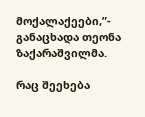მოქალაქეები,”- განაცხადა თეონა ზაქარაშვილმა.

რაც შეეხება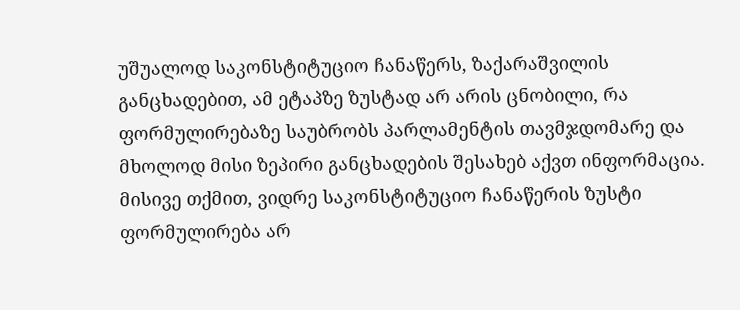უშუალოდ საკონსტიტუციო ჩანაწერს, ზაქარაშვილის განცხადებით, ამ ეტაპზე ზუსტად არ არის ცნობილი, რა ფორმულირებაზე საუბრობს პარლამენტის თავმჯდომარე და მხოლოდ მისი ზეპირი განცხადების შესახებ აქვთ ინფორმაცია. მისივე თქმით, ვიდრე საკონსტიტუციო ჩანაწერის ზუსტი ფორმულირება არ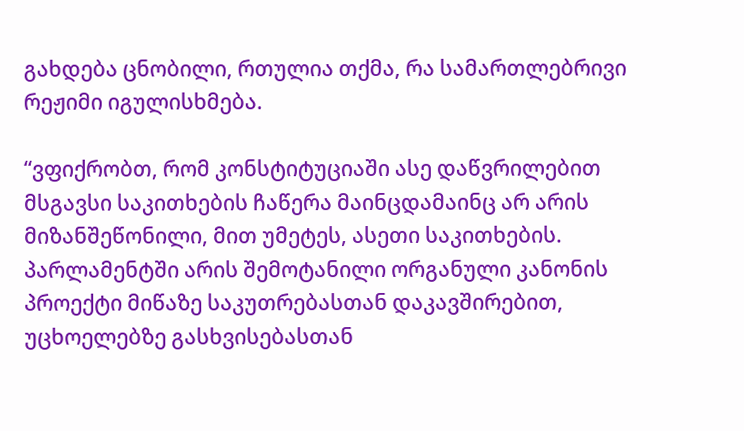გახდება ცნობილი, რთულია თქმა, რა სამართლებრივი რეჟიმი იგულისხმება.

“ვფიქრობთ, რომ კონსტიტუციაში ასე დაწვრილებით მსგავსი საკითხების ჩაწერა მაინცდამაინც არ არის  მიზანშეწონილი, მით უმეტეს, ასეთი საკითხების. პარლამენტში არის შემოტანილი ორგანული კანონის პროექტი მიწაზე საკუთრებასთან დაკავშირებით, უცხოელებზე გასხვისებასთან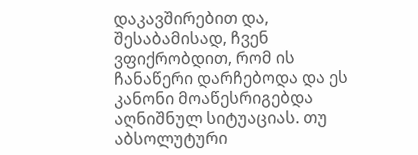დაკავშირებით და, შესაბამისად, ჩვენ ვფიქრობდით, რომ ის ჩანაწერი დარჩებოდა და ეს კანონი მოაწესრიგებდა აღნიშნულ სიტუაციას. თუ აბსოლუტური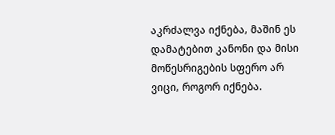აკრძალვა იქნება, მაშინ ეს დამატებით კანონი და მისი მოწესრიგების სფერო არ ვიცი, როგორ იქნება.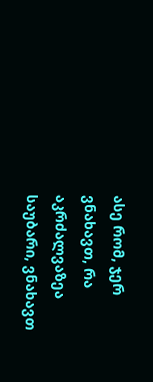ასე რომ, ჯერ ვნახავთ, რა აკრძალვაზეა საუბარი, ვნახავთ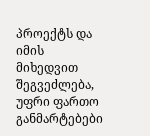პროექტს და იმის მიხედვით შეგვეძლება, უფრი ფართო განმარტებები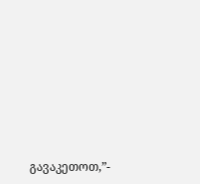გავაკეთოთ,”-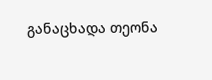განაცხადა თეონა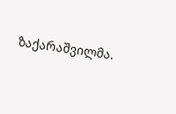ზაქარაშვილმა.